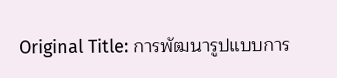Original Title: การพัฒนารูปแบบการ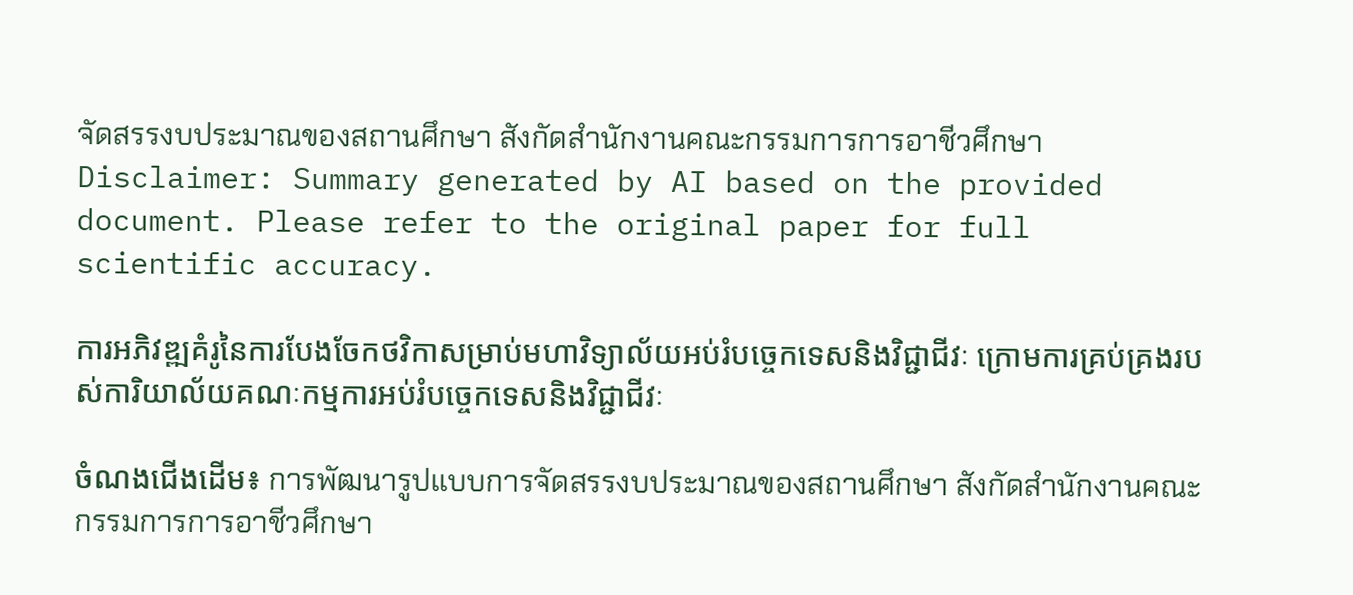จัดสรรงบประมาณของสถานศึกษา สังกัดสํานักงานคณะกรรมการการอาชีวศึกษา
Disclaimer: Summary generated by AI based on the provided document. Please refer to the original paper for full scientific accuracy.

ការអភិវឌ្ឍគំរូនៃការបែងចែកថវិកាសម្រាប់មហាវិទ្យាល័យអប់រំបច្ចេកទេសនិងវិជ្ជាជីវៈ ក្រោមការគ្រប់គ្រងរបស់ការិយាល័យគណៈកម្មការអប់រំបច្ចេកទេសនិងវិជ្ជាជីវៈ

ចំណងជើងដើម៖ การพัฒนารูปแบบการจัดสรรงบประมาณของสถานศึกษา สังกัดสํานักงานคณะกรรมการการอาชีวศึกษา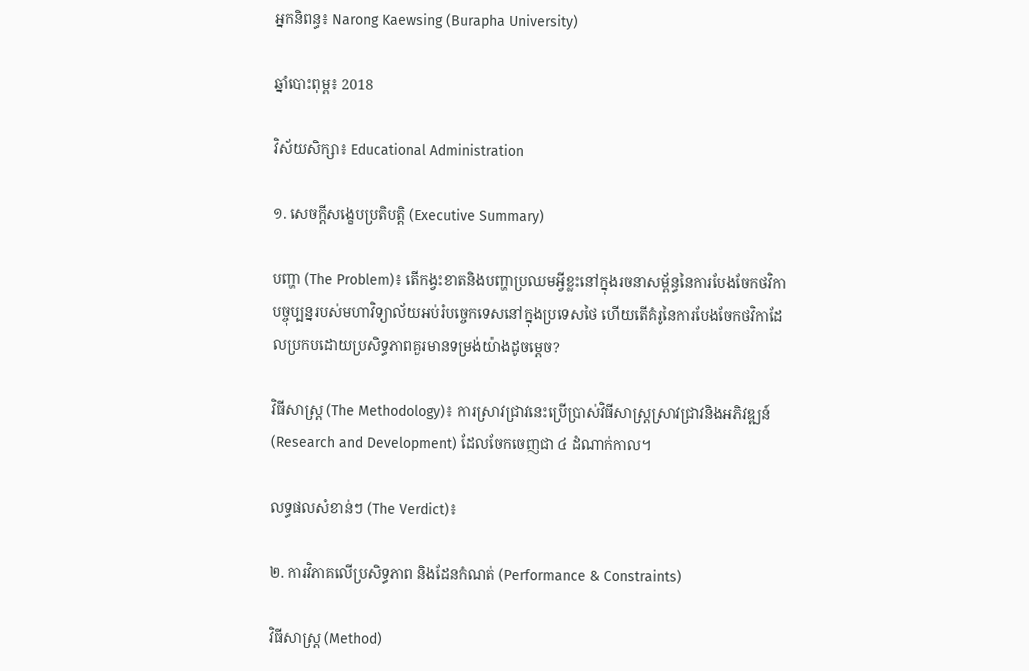អ្នកនិពន្ធ៖ Narong Kaewsing (Burapha University)

ឆ្នាំបោះពុម្ព៖ 2018

វិស័យសិក្សា៖ Educational Administration

១. សេចក្តីសង្ខេបប្រតិបត្តិ (Executive Summary)

បញ្ហា (The Problem)៖ តើកង្វះខាតនិងបញ្ហាប្រឈមអ្វីខ្លះនៅក្នុងរចនាសម្ព័ន្ធនៃការបែងចែកថវិកាបច្ចុប្បន្នរបស់មហាវិទ្យាល័យអប់រំបច្ចេកទេសនៅក្នុងប្រទេសថៃ ហើយតើគំរូនៃការបែងចែកថវិកាដែលប្រកបដោយប្រសិទ្ធភាពគួរមានទម្រង់យ៉ាងដូចម្តេច?

វិធីសាស្ត្រ (The Methodology)៖ ការស្រាវជ្រាវនេះប្រើប្រាស់វិធីសាស្ត្រស្រាវជ្រាវនិងអភិវឌ្ឍន៍ (Research and Development) ដែលចែកចេញជា ៤ ដំណាក់កាល។

លទ្ធផលសំខាន់ៗ (The Verdict)៖

២. ការវិភាគលើប្រសិទ្ធភាព និងដែនកំណត់ (Performance & Constraints)

វិធីសាស្ត្រ (Method)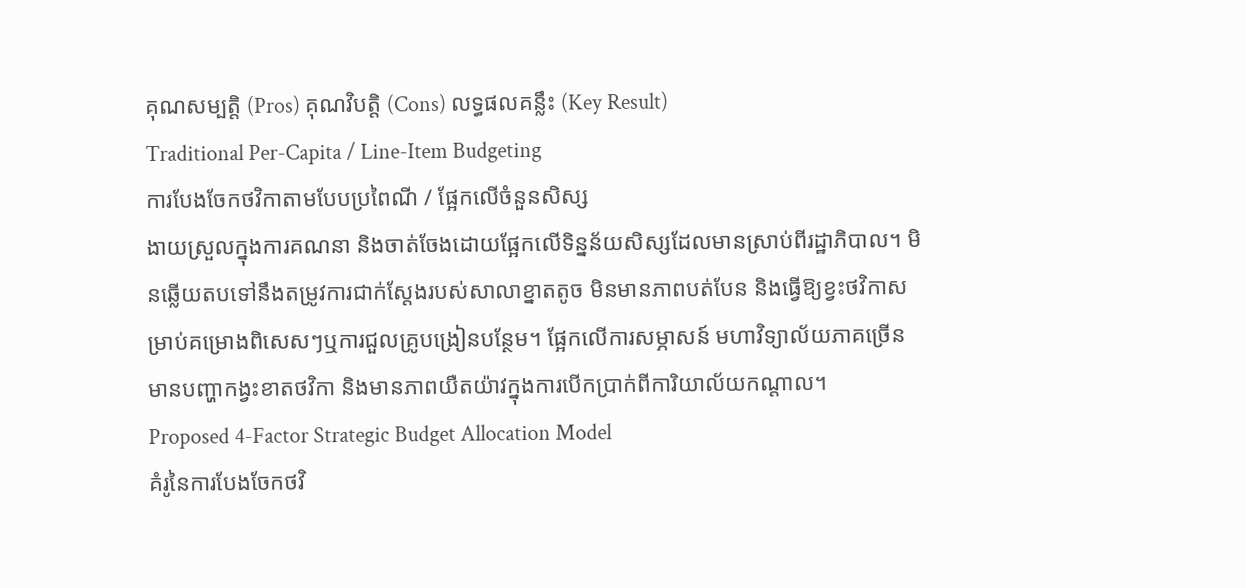គុណសម្បត្តិ (Pros) គុណវិបត្តិ (Cons) លទ្ធផលគន្លឹះ (Key Result)
Traditional Per-Capita / Line-Item Budgeting
ការបែងចែកថវិកាតាមបែបប្រពៃណី / ផ្អែកលើចំនួនសិស្ស
ងាយស្រួលក្នុងការគណនា និងចាត់ចែងដោយផ្អែកលើទិន្នន័យសិស្សដែលមានស្រាប់ពីរដ្ឋាភិបាល។ មិនឆ្លើយតបទៅនឹងតម្រូវការជាក់ស្តែងរបស់សាលាខ្នាតតូច មិនមានភាពបត់បែន និងធ្វើឱ្យខ្វះថវិកាសម្រាប់គម្រោងពិសេសៗឬការជួលគ្រូបង្រៀនបន្ថែម។ ផ្អែកលើការសម្ភាសន៍ មហាវិទ្យាល័យភាគច្រើនមានបញ្ហាកង្វះខាតថវិកា និងមានភាពយឺតយ៉ាវក្នុងការបើកប្រាក់ពីការិយាល័យកណ្តាល។
Proposed 4-Factor Strategic Budget Allocation Model
គំរូនៃការបែងចែកថវិ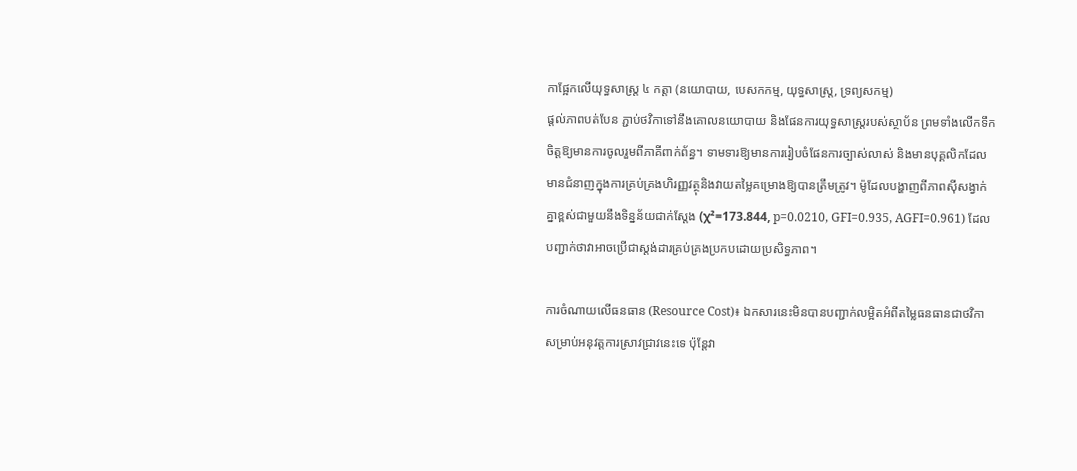កាផ្អែកលើយុទ្ធសាស្ត្រ ៤ កត្តា (នយោបាយ, បេសកកម្ម, យុទ្ធសាស្ត្រ, ទ្រព្យសកម្ម)
ផ្តល់ភាពបត់បែន ភ្ជាប់ថវិកាទៅនឹងគោលនយោបាយ និងផែនការយុទ្ធសាស្ត្ររបស់ស្ថាប័ន ព្រមទាំងលើកទឹកចិត្តឱ្យមានការចូលរួមពីភាគីពាក់ព័ន្ធ។ ទាមទារឱ្យមានការរៀបចំផែនការច្បាស់លាស់ និងមានបុគ្គលិកដែលមានជំនាញក្នុងការគ្រប់គ្រងហិរញ្ញវត្ថុនិងវាយតម្លៃគម្រោងឱ្យបានត្រឹមត្រូវ។ ម៉ូដែលបង្ហាញពីភាពស៊ីសង្វាក់គ្នាខ្ពស់ជាមួយនឹងទិន្នន័យជាក់ស្តែង (χ²=173.844, p=0.0210, GFI=0.935, AGFI=0.961) ដែលបញ្ជាក់ថាវាអាចប្រើជាស្តង់ដារគ្រប់គ្រងប្រកបដោយប្រសិទ្ធភាព។

ការចំណាយលើធនធាន (Resource Cost)៖ ឯកសារនេះមិនបានបញ្ជាក់លម្អិតអំពីតម្លៃធនធានជាថវិកាសម្រាប់អនុវត្តការស្រាវជ្រាវនេះទេ ប៉ុន្តែវា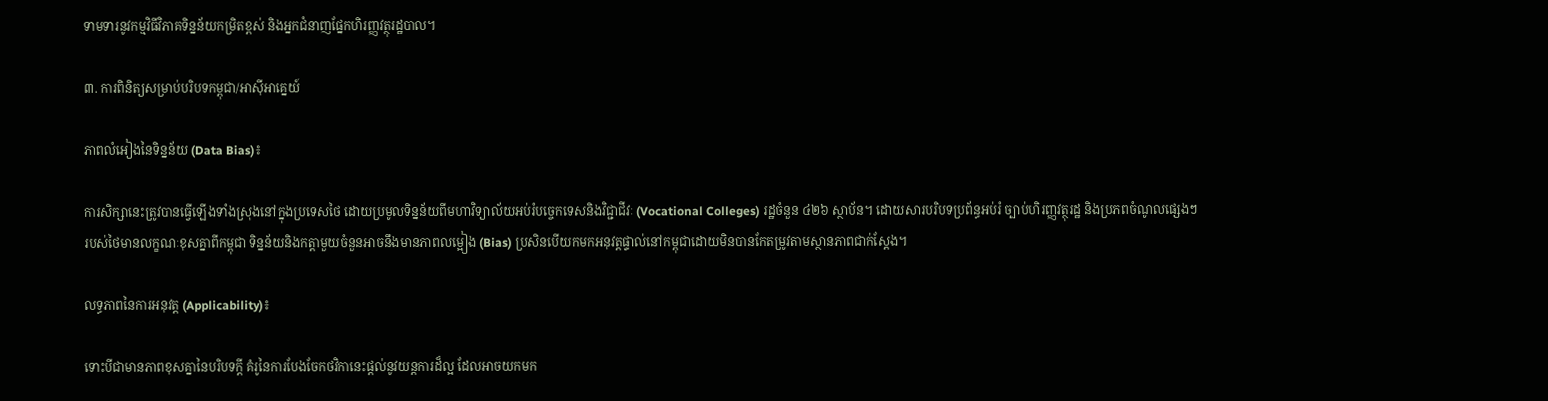ទាមទារនូវកម្មវិធីវិភាគទិន្នន័យកម្រិតខ្ពស់ និងអ្នកជំនាញផ្នែកហិរញ្ញវត្ថុរដ្ឋបាល។

៣. ការពិនិត្យសម្រាប់បរិបទកម្ពុជា/អាស៊ីអាគ្នេយ៍

ភាពលំអៀងនៃទិន្នន័យ (Data Bias)៖

ការសិក្សានេះត្រូវបានធ្វើឡើងទាំងស្រុងនៅក្នុងប្រទេសថៃ ដោយប្រមូលទិន្នន័យពីមហាវិទ្យាល័យអប់រំបច្ចេកទេសនិងវិជ្ជាជីវៈ (Vocational Colleges) រដ្ឋចំនួន ៤២៦ ស្ថាប័ន។ ដោយសារបរិបទប្រព័ន្ធអប់រំ ច្បាប់ហិរញ្ញវត្ថុរដ្ឋ និងប្រភពចំណូលផ្សេងៗរបស់ថៃមានលក្ខណៈខុសគ្នាពីកម្ពុជា ទិន្នន័យនិងកត្តាមួយចំនួនអាចនឹងមានភាពលម្អៀង (Bias) ប្រសិនបើយកមកអនុវត្តផ្ទាល់នៅកម្ពុជាដោយមិនបានកែតម្រូវតាមស្ថានភាពជាក់ស្តែង។

លទ្ធភាពនៃការអនុវត្ត (Applicability)៖

ទោះបីជាមានភាពខុសគ្នានៃបរិបទក្តី គំរូនៃការបែងចែកថវិកានេះផ្តល់នូវយន្តការដ៏ល្អ ដែលអាចយកមក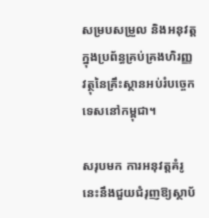សម្របសម្រួល និងអនុវត្តក្នុងប្រព័ន្ធគ្រប់គ្រងហិរញ្ញវត្ថុនៃគ្រឹះស្ថានអប់រំបច្ចេកទេសនៅកម្ពុជា។

សរុបមក ការអនុវត្តគំរូនេះនឹងជួយជំរុញឱ្យស្ថាប័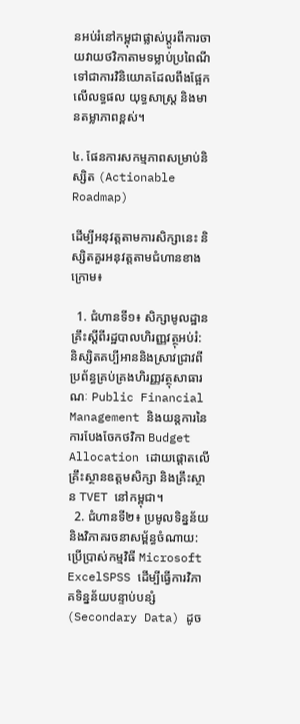នអប់រំនៅកម្ពុជាផ្លាស់ប្តូរពីការចាយវាយថវិកាតាមទម្លាប់ប្រពៃណី ទៅជាការវិនិយោគដែលពឹងផ្អែកលើលទ្ធផល យុទ្ធសាស្ត្រ និងមានតម្លាភាពខ្ពស់។

៤. ផែនការសកម្មភាពសម្រាប់និស្សិត (Actionable Roadmap)

ដើម្បីអនុវត្តតាមការសិក្សានេះ និស្សិតគួរអនុវត្តតាមជំហានខាងក្រោម៖

  1. ជំហានទី១៖ សិក្សាមូលដ្ឋានគ្រឹះស្តីពីរដ្ឋបាលហិរញ្ញវត្ថុអប់រំ: និស្សិតគប្បីអាននិងស្រាវជ្រាវពីប្រព័ន្ធគ្រប់គ្រងហិរញ្ញវត្ថុសាធារណៈ Public Financial Management និងយន្តការនៃការបែងចែកថវិកា Budget Allocation ដោយផ្តោតលើគ្រឹះស្ថានឧត្តមសិក្សា និងគ្រឹះស្ថាន TVET នៅកម្ពុជា។
  2. ជំហានទី២៖ ប្រមូលទិន្នន័យនិងវិភាគរចនាសម្ព័ន្ធចំណាយ: ប្រើប្រាស់កម្មវិធី Microsoft ExcelSPSS ដើម្បីធ្វើការវិភាគទិន្នន័យបន្ទាប់បន្សំ (Secondary Data) ដូច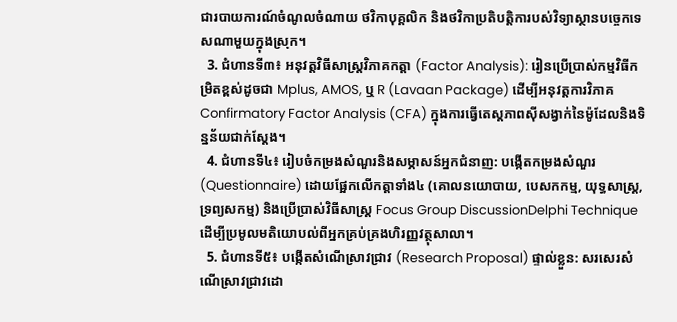ជារបាយការណ៍ចំណូលចំណាយ ថវិកាបុគ្គលិក និងថវិកាប្រតិបត្តិការបស់វិទ្យាស្ថានបច្ចេកទេសណាមួយក្នុងស្រុក។
  3. ជំហានទី៣៖ អនុវត្តវិធីសាស្ត្រវិភាគកត្តា (Factor Analysis): រៀនប្រើប្រាស់កម្មវិធីកម្រិតខ្ពស់ដូចជា Mplus, AMOS, ឬ R (Lavaan Package) ដើម្បីអនុវត្តការវិភាគ Confirmatory Factor Analysis (CFA) ក្នុងការធ្វើតេស្តភាពស៊ីសង្វាក់នៃម៉ូដែលនិងទិន្នន័យជាក់ស្តែង។
  4. ជំហានទី៤៖ រៀបចំកម្រងសំណួរនិងសម្ភាសន៍អ្នកជំនាញ: បង្កើតកម្រងសំណួរ (Questionnaire) ដោយផ្អែកលើកត្តាទាំង៤ (គោលនយោបាយ, បេសកកម្ម, យុទ្ធសាស្ត្រ, ទ្រព្យសកម្ម) និងប្រើប្រាស់វិធីសាស្ត្រ Focus Group DiscussionDelphi Technique ដើម្បីប្រមូលមតិយោបល់ពីអ្នកគ្រប់គ្រងហិរញ្ញវត្ថុសាលា។
  5. ជំហានទី៥៖ បង្កើតសំណើស្រាវជ្រាវ (Research Proposal) ផ្ទាល់ខ្លួន: សរសេរសំណើស្រាវជ្រាវដោ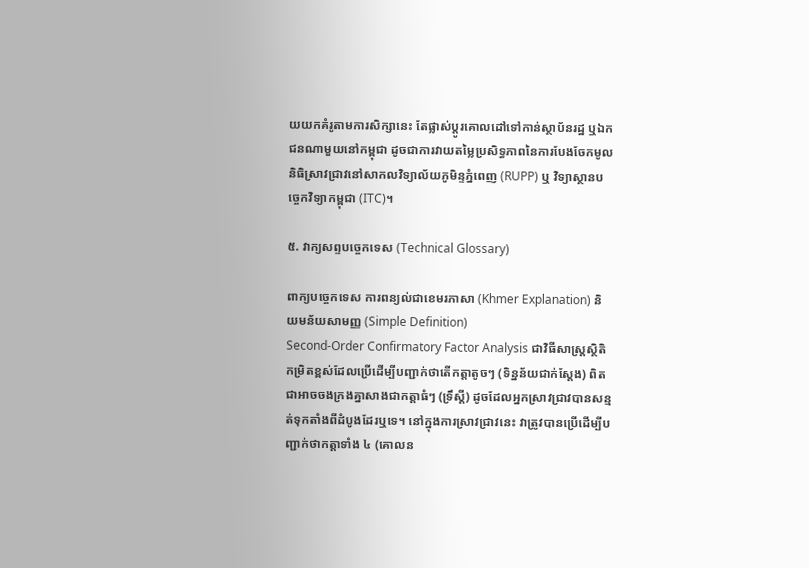យយកគំរូតាមការសិក្សានេះ តែផ្លាស់ប្តូរគោលដៅទៅកាន់ស្ថាប័នរដ្ឋ ឬឯកជនណាមួយនៅកម្ពុជា ដូចជាការវាយតម្លៃប្រសិទ្ធភាពនៃការបែងចែកមូលនិធិស្រាវជ្រាវនៅសាកលវិទ្យាល័យភូមិន្ទភ្នំពេញ (RUPP) ឬ វិទ្យាស្ថានបច្ចេកវិទ្យាកម្ពុជា (ITC)។

៥. វាក្យសព្ទបច្ចេកទេស (Technical Glossary)

ពាក្យបច្ចេកទេស ការពន្យល់ជាខេមរភាសា (Khmer Explanation) និយមន័យសាមញ្ញ (Simple Definition)
Second-Order Confirmatory Factor Analysis ជាវិធីសាស្ត្រស្ថិតិកម្រិតខ្ពស់ដែលប្រើដើម្បីបញ្ជាក់ថាតើកត្តាតូចៗ (ទិន្នន័យជាក់ស្តែង) ពិតជាអាចចងក្រងគ្នាសាងជាកត្តាធំៗ (ទ្រឹស្តី) ដូចដែលអ្នកស្រាវជ្រាវបានសន្មត់ទុកតាំងពីដំបូងដែរឬទេ។ នៅក្នុងការស្រាវជ្រាវនេះ វាត្រូវបានប្រើដើម្បីបញ្ជាក់ថាកត្តាទាំង ៤ (គោលន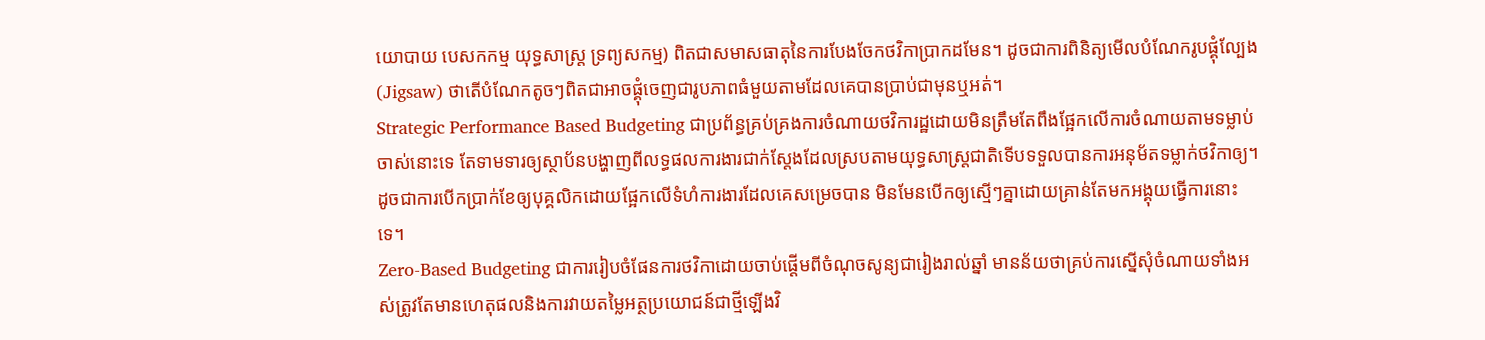យោបាយ បេសកកម្ម យុទ្ធសាស្ត្រ ទ្រព្យសកម្ម) ពិតជាសមាសធាតុនៃការបែងចែកថវិកាប្រាកដមែន។ ដូចជាការពិនិត្យមើលបំណែករូបផ្គុំល្បែង (Jigsaw) ថាតើបំណែកតូចៗពិតជាអាចផ្គុំចេញជារូបភាពធំមួយតាមដែលគេបានប្រាប់ជាមុនឬអត់។
Strategic Performance Based Budgeting ជាប្រព័ន្ធគ្រប់គ្រងការចំណាយថវិការដ្ឋដោយមិនត្រឹមតែពឹងផ្អែកលើការចំណាយតាមទម្លាប់ចាស់នោះទេ តែទាមទារឲ្យស្ថាប័នបង្ហាញពីលទ្ធផលការងារជាក់ស្តែងដែលស្របតាមយុទ្ធសាស្ត្រជាតិទើបទទួលបានការអនុម័តទម្លាក់ថវិកាឲ្យ។ ដូចជាការបើកប្រាក់ខែឲ្យបុគ្គលិកដោយផ្អែកលើទំហំការងារដែលគេសម្រេចបាន មិនមែនបើកឲ្យស្មើៗគ្នាដោយគ្រាន់តែមកអង្គុយធ្វើការនោះទេ។
Zero-Based Budgeting ជាការរៀបចំផែនការថវិកាដោយចាប់ផ្តើមពីចំណុចសូន្យជារៀងរាល់ឆ្នាំ មានន័យថាគ្រប់ការស្នើសុំចំណាយទាំងអស់ត្រូវតែមានហេតុផលនិងការវាយតម្លៃអត្ថប្រយោជន៍ជាថ្មីឡើងវិ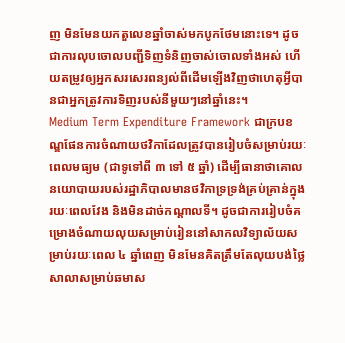ញ មិនមែនយកតួលេខឆ្នាំចាស់មកបូកថែមនោះទេ។ ដូចជាការលុបចោលបញ្ជីទិញទំនិញចាស់ចោលទាំងអស់ ហើយតម្រូវឲ្យអ្នកសរសេរពន្យល់ពីដើមឡើងវិញថាហេតុអ្វីបានជាអ្នកត្រូវការទិញរបស់នីមួយៗនៅឆ្នាំនេះ។
Medium Term Expenditure Framework ជាក្របខណ្ឌផែនការចំណាយថវិកាដែលត្រូវបានរៀបចំសម្រាប់រយៈពេលមធ្យម (ជាទូទៅពី ៣ ទៅ ៥ ឆ្នាំ) ដើម្បីធានាថាគោលនយោបាយរបស់រដ្ឋាភិបាលមានថវិកាទ្រទ្រង់គ្រប់គ្រាន់ក្នុងរយៈពេលវែង និងមិនដាច់កណ្តាលទី។ ដូចជាការរៀបចំគម្រោងចំណាយលុយសម្រាប់រៀននៅសាកលវិទ្យាល័យសម្រាប់រយៈពេល ៤ ឆ្នាំពេញ មិនមែនគិតត្រឹមតែលុយបង់ថ្លៃសាលាសម្រាប់ឆមាស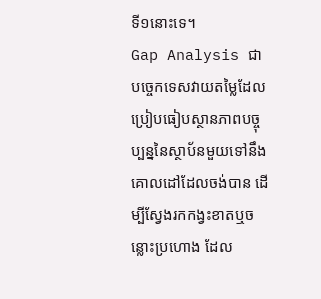ទី១នោះទេ។
Gap Analysis ជាបច្ចេកទេសវាយតម្លៃដែលប្រៀបធៀបស្ថានភាពបច្ចុប្បន្ននៃស្ថាប័នមួយទៅនឹងគោលដៅដែលចង់បាន ដើម្បីស្វែងរកកង្វះខាតឬចន្លោះប្រហោង ដែល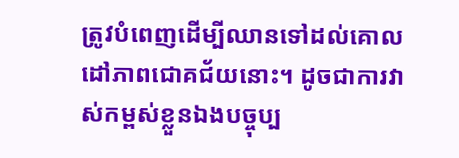ត្រូវបំពេញដើម្បីឈានទៅដល់គោលដៅភាពជោគជ័យនោះ។ ដូចជាការវាស់កម្ពស់ខ្លួនឯងបច្ចុប្ប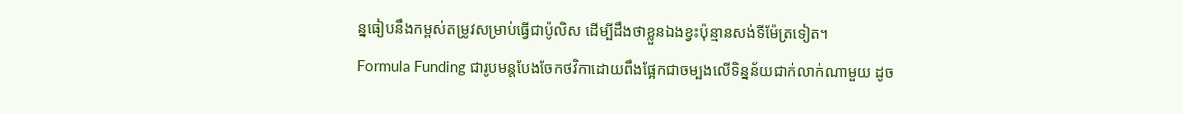ន្នធៀបនឹងកម្ពស់តម្រូវសម្រាប់ធ្វើជាប៉ូលិស ដើម្បីដឹងថាខ្លួនឯងខ្វះប៉ុន្មានសង់ទីម៉ែត្រទៀត។
Formula Funding ជារូបមន្តបែងចែកថវិកាដោយពឹងផ្អែកជាចម្បងលើទិន្នន័យជាក់លាក់ណាមួយ ដូច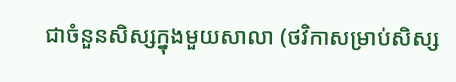ជាចំនួនសិស្សក្នុងមួយសាលា (ថវិកាសម្រាប់សិស្ស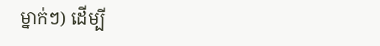ម្នាក់ៗ) ដើម្បី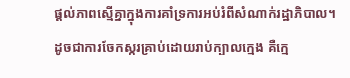ផ្តល់ភាពស្មើគ្នាក្នុងការគាំទ្រការអប់រំពីសំណាក់រដ្ឋាភិបាល។ ដូចជាការចែកស្ករគ្រាប់ដោយរាប់ក្បាលក្មេង គឺក្មេ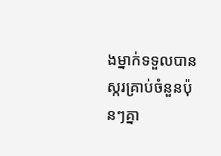ងម្នាក់ទទួលបានស្ករគ្រាប់ចំនួនប៉ុនៗគ្នា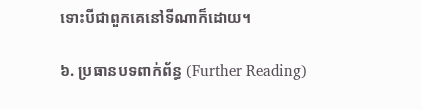ទោះបីជាពួកគេនៅទីណាក៏ដោយ។

៦. ប្រធានបទពាក់ព័ន្ធ (Further Reading)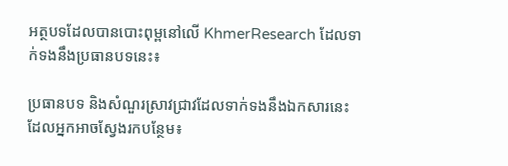អត្ថបទដែលបានបោះពុម្ពនៅលើ KhmerResearch ដែលទាក់ទងនឹងប្រធានបទនេះ៖

ប្រធានបទ និងសំណួរស្រាវជ្រាវដែលទាក់ទងនឹងឯកសារនេះ ដែលអ្នកអាចស្វែងរកបន្ថែម៖